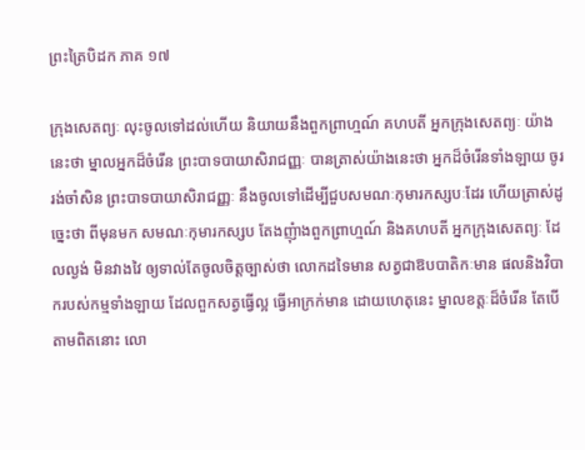ព្រះត្រៃបិដក ភាគ ១៧

ក្រុងសេតព្យៈ លុះចូលទៅដល់ហើយ និយាយនឹងពួកព្រាហ្មណ៍ គហបតី អ្នកក្រុងសេតព្យៈ យ៉ាងនេះថា ម្នាលអ្នកដ៏ចំរើន ព្រះបាទបាយាសិរាជញ្ញៈ បានត្រាស់យ៉ាងនេះថា អ្នកដ៏ចំរើនទាំងឡាយ ចូររង់ចាំសិន ព្រះបាទបាយាសិរាជញ្ញៈ នឹងចូលទៅដើម្បីជួបសមណៈកុមារកស្សបៈដែរ ហើយត្រាស់ដូច្នេះថា ពីមុនមក សមណៈកុមារកស្សប តែងញុំាងពួកព្រាហ្មណ៍ និងគហបតី អ្នកក្រុងសេតព្យៈ ដែលល្ងង់ មិនវាងវៃ ឲ្យទាល់តែចូលចិត្តច្បាស់ថា លោកដទៃមាន សត្វជាឱបបាតិកៈមាន ផលនិងវិបាករបស់កម្មទាំងឡាយ ដែលពួកសត្វធ្វើល្អ ធ្វើអាក្រក់មាន ដោយហេតុនេះ ម្នាលខត្តៈដ៏ចំរើន តែបើតាមពិតនោះ លោ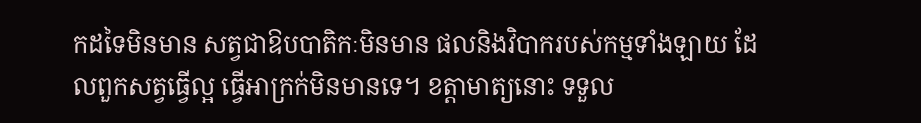កដទៃមិនមាន សត្វជាឱបបាតិកៈមិនមាន ផលនិងវិបាករបស់កម្មទាំងឡាយ ដែលពួកសត្វធ្វើល្អ ធ្វើអាក្រក់មិនមានទេ។ ខត្តាមាត្យនោះ ទទួល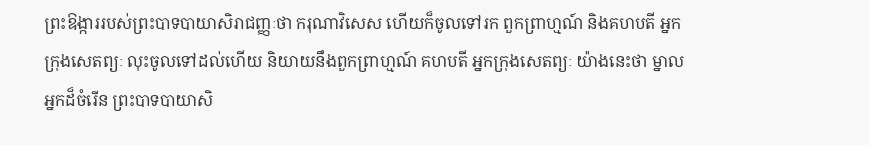ព្រះឱង្ការរបស់ព្រះបាទបាយាសិរាជញ្ញៈថា ករុណាវិសេស ហើយក៏ចូលទៅរក ពួកព្រាហ្មណ៍ និងគហបតី អ្នកក្រុងសេតព្យៈ លុះចូលទៅដល់ហើយ និយាយនឹងពួកព្រាហ្មណ៍ គហបតី អ្នកក្រុងសេតព្យៈ យ៉ាងនេះថា ម្នាលអ្នកដ៏ចំរើន ព្រះបាទបាយាសិ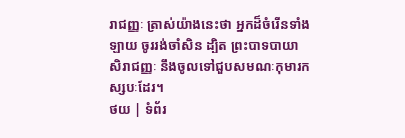រាជញ្ញៈ ត្រាស់យ៉ាងនេះថា អ្នកដ៏ចំរើនទាំងឡាយ ចូររង់ចាំសិន ដ្បិត ព្រះបាទបាយាសិរាជញ្ញៈ នឹងចូលទៅជួបសមណៈកុមារកស្សបៈដែរ។
ថយ | ទំព័រ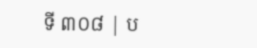ទី ៣០៨ | ប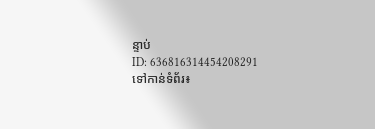ន្ទាប់
ID: 636816314454208291
ទៅកាន់ទំព័រ៖